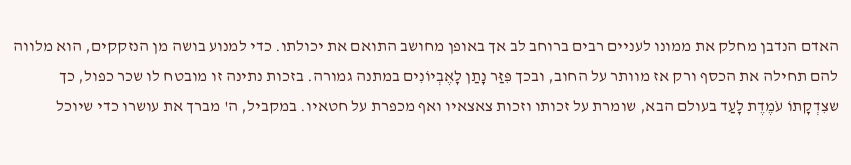האדם הנדבן מחלק את ממונו לעניים רבים ברוחב לב אך באופן מחושב התואם את יכולתו. כדי למנוע בושה מן הנזקקים, הוא מלווה להם תחילה את הכסף ורק אז מוותר על החוב, ובכך פִּזַּר נָתַן לָאֶבְיוֹנִים במתנה גמורה. בזכות נתינה זו מובטח לו שכר כפול, כך שצִדְקָתוֹ עֹמֶדֶת לָעַד בעולם הבא, שומרת על זכותו וזכות צאצאיו ואף מכפרת על חטאיו. במקביל, ה' מברך את עושרו כדי שיוכל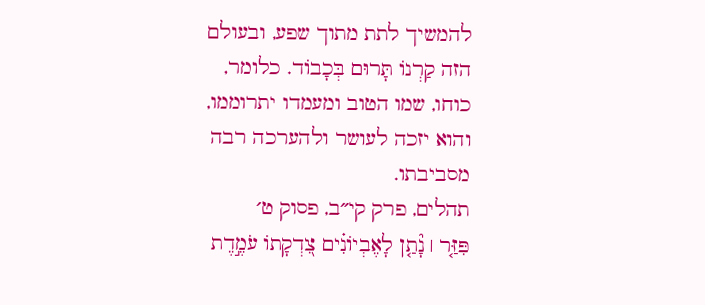להמשיך לתת מתוך שפע, ובעולם הזה קַרְנוֹ תָּרוּם בְּכָבוֹד. כלומר, כוחו, שמו הטוב ומעמדו יתרוממו, והוא יזכה לעושר ולהערכה רבה מסביבתו.
תהלים, פרק קי״ב, פסוק ט׳
פִּזַּ֤ר ׀ נָ֘תַ֤ן לָאֶבְיוֹנִ֗ים צִ֭דְקָתוֹ עֹמֶ֣דֶת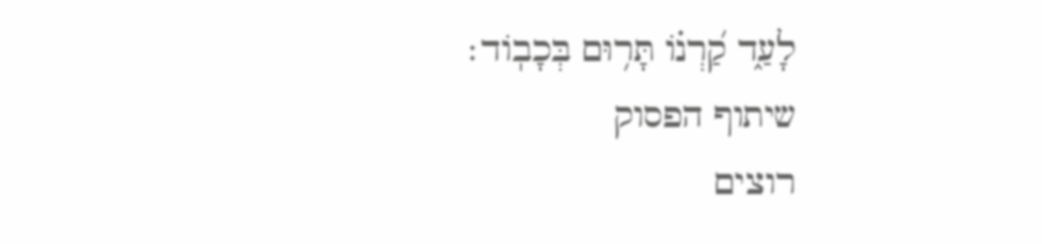לָעַ֑ד קַ֝רְנ֗וֹ תָּר֥וּם בְּכָבֽוֹד׃
שיתוף הפסוק
רוצים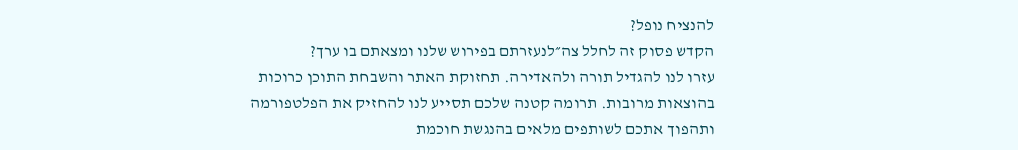להנציח נופל?
הקדש פסוק זה לחלל צה״לנעזרתם בפירוש שלנו ומצאתם בו ערך?
עזרו לנו להגדיל תורה ולהאדירה. תחזוקת האתר והשבחת התוכן כרוכות בהוצאות מרובות. תרומה קטנה שלכם תסייע לנו להחזיק את הפלטפורמה ותהפוך אתכם לשותפים מלאים בהנגשת חוכמת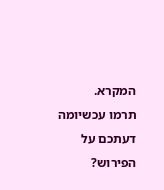המקרא.
תרמו עכשיומה דעתכם על הפירוש?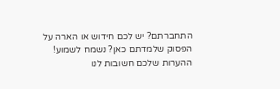התחברתם? יש לכם חידוש או הארה על הפסוק שלמדתם כאן? נשמח לשמוע!
ההערות שלכם חשובות לנו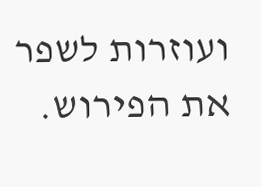ועוזרות לשפר את הפירוש.